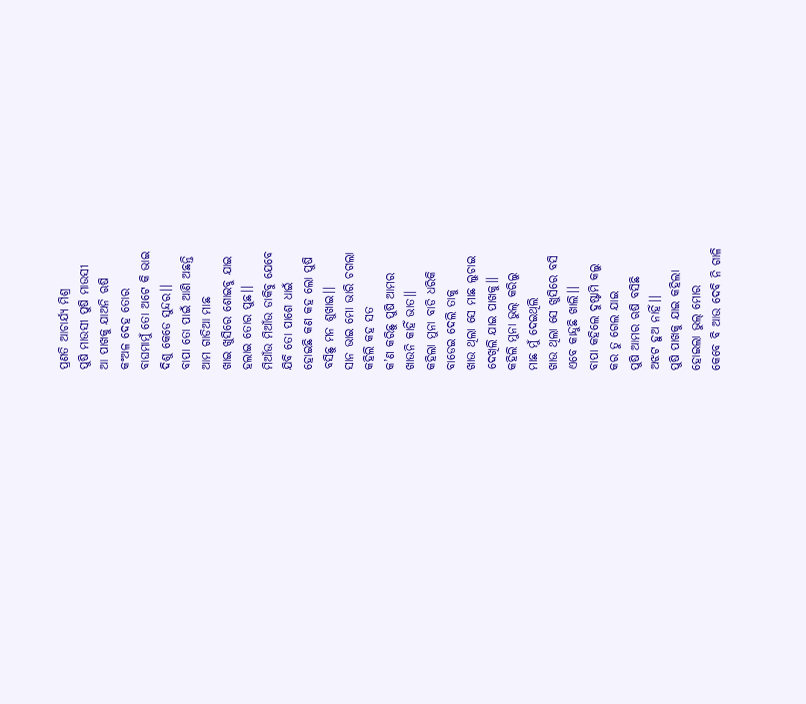ପ୍ରଣତି ଆଚାର୍ଯ୍ୟ ମିଶ୍ର
ପୁଷି ମାଉସୀ ପୁଷି ମାଉସୀ
ଆ ପାଖକୁ ଯାଅନି ଋଷି
କଂଅଳ ଦେହ ତୋର
ବାଘମାମୁଁ ତୋ ଅଟେ କି ଭାଇ
ଦିଶୁ କେଡେ ସୁନ୍ଦର।।
ବାପା ତୋ ପାଇଁ ଆଣି ଅଛନ୍ତି
ଆମ ଗାଡିଆ ମାଛ
ଖାଇ ଖୁସିରେ ଶୋଇବୁ ଯାଇ
ହଲାଇ ତୋର ପୁଛ।।
ମିଆଁଉ ମିଆଁଉ ଡାକିବୁ ଯେବେ
ଯିବି ତୋ ପାଶେ ଧାଇଁ
ହୋଇଛି କଣ କହ ଲୋ ପୁଷି
ବସିଛୁ ମନ ଶୁଖାଇ।।
ସାନ ଭାଇ ମୋ ଭାରି ଚଗଲା
କହିଲି କହ ସତ
କ’ଣ କରିଛୁ ପୁଷି ଆମର
ଖାଉନି କାହିଁ ଭାତ।।
କହିଲା ମୁନା ବାଡି ଧରିକି
ବାଡେଇ ଦେଲି ତାକୁ
ଖାଉ ଥିଲା ସେ ମାଛ ଲୁଚାଇ
ଦେଖିଲି ଯାଇ ପାଖକୁ।।
କହିଲି ମୁନା ଭୁଲ୍ କରିଲୁ
ମାଛ ମୁଁ ଦେଇଥିଲି
ଖାଉ ଥିଲା ସେ ଖୁସିରେ ବସି
ଏବେ କାନ୍ଦୁଛି ଖାଲି।।
ବାପା କହିଲେ ଦୁଷ୍ଟାମି କଲୁ
କର ତୁ ଗେଲ ଯାଇ
ପୁଷି ଆମର ଋଷି ବସିଛି
ଅଝଟ ହୁଅ ନାହିଁ।।
ପୁଷି ପାଖକୁ ଯାଇ କହିଲା
ହୋଇଲା ଭୁଲ୍ ମୋର
କେବେ ବି ଆଉ ଦେବି ନି ଗାଳି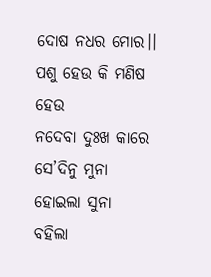ଦୋଷ ନଧର ମୋର।।
ପଶୁ ହେଉ କି ମଣିଷ ହେଉ
ନଦେବା ଦୁଃଖ କାରେ
ସେ’ଦିନୁ ମୁନା ହୋଇଲା ସୁନା
ବହିଲା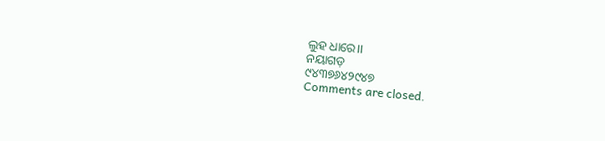ଲୁହ ଧାରେ।।
ନୟାଗଡ଼
୯୪୩୭୬୪୨୯୪୭
Comments are closed.